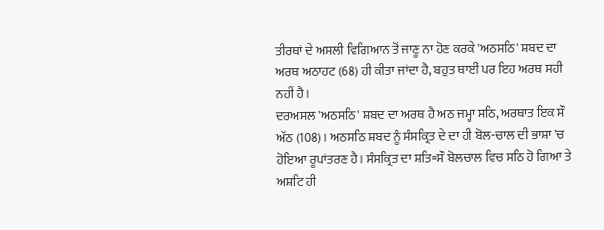ਤੀਰਥਾਂ ਦੇ ਅਸਲੀ ਵਿਗਿਆਨ ਤੋਂ ਜਾਣੂ ਨਾ ਹੋਣ ਕਰਕੇ 'ਅਠਸਠਿ' ਸ਼ਬਦ ਦਾ ਅਰਥ ਅਠਾਹਟ (68) ਹੀ ਕੀਤਾ ਜਾਂਦਾ ਹੈ, ਬਹੁਤ ਥਾਈਂ ਪਰ ਇਹ ਅਰਥ ਸਹੀ ਨਹੀਂ ਹੈ।
ਦਰਅਸਲ 'ਅਠਸਠਿ' ਸ਼ਬਦ ਦਾ ਅਰਥ ਹੈ ਅਠ ਜਮ੍ਹਾ ਸਠਿ, ਅਰਥਾਤ ਇਕ ਸੌ ਅੱਠ (108)। ਅਠਸਠਿ ਸ਼ਬਦ ਨੂੰ ਸੰਸਕ੍ਰਿਤ ਦੇ ਦਾ ਹੀ ਬੋਲ-ਚਾਲ ਦੀ ਭਾਸ਼ਾ 'ਚ ਹੋਇਆ ਰੂਪਾਂਤਰਣ ਹੈ। ਸੰਸਕ੍ਰਿਤ ਦਾ ਸ਼ਤਿ=ਸੌ ਬੋਲਚਾਲ ਵਿਚ ਸਠਿ ਹੋ ਗਿਆ ਤੇ ਅਸ਼ਟਿ ਹੀ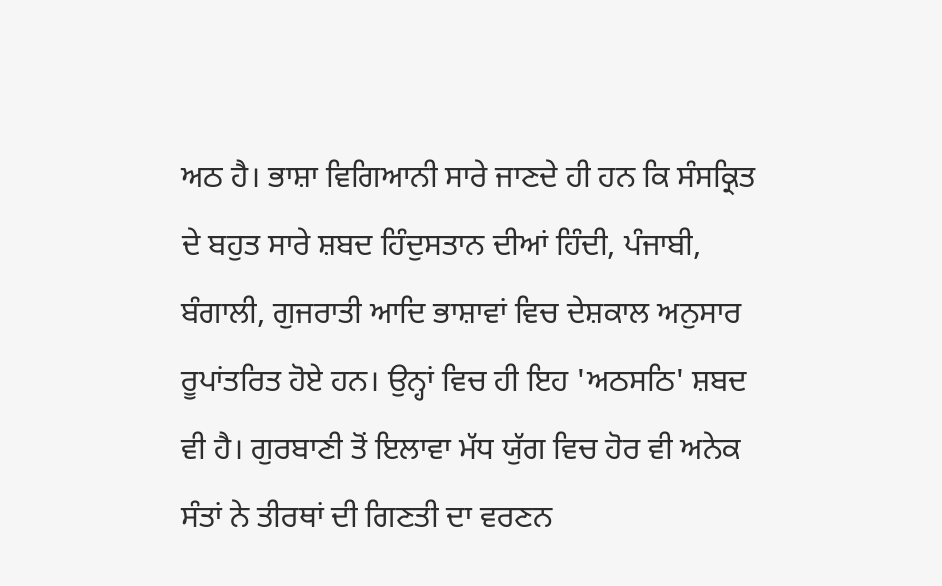ਅਠ ਹੈ। ਭਾਸ਼ਾ ਵਿਗਿਆਨੀ ਸਾਰੇ ਜਾਣਦੇ ਹੀ ਹਨ ਕਿ ਸੰਸਕ੍ਰਿਤ ਦੇ ਬਹੁਤ ਸਾਰੇ ਸ਼ਬਦ ਹਿੰਦੁਸਤਾਨ ਦੀਆਂ ਹਿੰਦੀ, ਪੰਜਾਬੀ, ਬੰਗਾਲੀ, ਗੁਜਰਾਤੀ ਆਦਿ ਭਾਸ਼ਾਵਾਂ ਵਿਚ ਦੇਸ਼ਕਾਲ ਅਨੁਸਾਰ ਰੂਪਾਂਤਰਿਤ ਹੋਏ ਹਨ। ਉਨ੍ਹਾਂ ਵਿਚ ਹੀ ਇਹ 'ਅਠਸਠਿ' ਸ਼ਬਦ ਵੀ ਹੈ। ਗੁਰਬਾਣੀ ਤੋਂ ਇਲਾਵਾ ਮੱਧ ਯੁੱਗ ਵਿਚ ਹੋਰ ਵੀ ਅਨੇਕ ਸੰਤਾਂ ਨੇ ਤੀਰਥਾਂ ਦੀ ਗਿਣਤੀ ਦਾ ਵਰਣਨ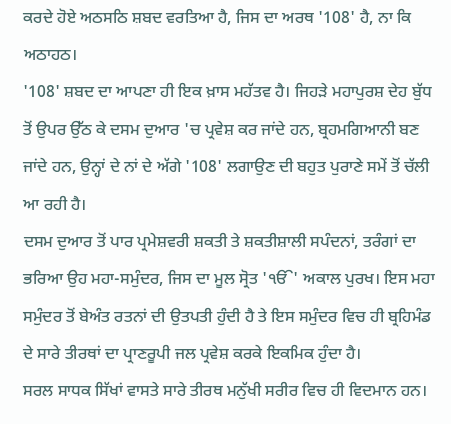ਕਰਦੇ ਹੋਏ ਅਠਸਠਿ ਸ਼ਬਦ ਵਰਤਿਆ ਹੈ, ਜਿਸ ਦਾ ਅਰਥ '108' ਹੈ, ਨਾ ਕਿ ਅਠਾਹਠ।
'108' ਸ਼ਬਦ ਦਾ ਆਪਣਾ ਹੀ ਇਕ ਖ਼ਾਸ ਮਹੱਤਵ ਹੈ। ਜਿਹੜੇ ਮਹਾਪੁਰਸ਼ ਦੇਹ ਬੁੱਧ ਤੋਂ ਉਪਰ ਉੱਠ ਕੇ ਦਸਮ ਦੁਆਰ 'ਚ ਪ੍ਰਵੇਸ਼ ਕਰ ਜਾਂਦੇ ਹਨ, ਬ੍ਰਹਮਗਿਆਨੀ ਬਣ ਜਾਂਦੇ ਹਨ, ਉਨ੍ਹਾਂ ਦੇ ਨਾਂ ਦੇ ਅੱਗੇ '108' ਲਗਾਉਣ ਦੀ ਬਹੁਤ ਪੁਰਾਣੇ ਸਮੇਂ ਤੋਂ ਚੱਲੀ ਆ ਰਹੀ ਹੈ।
ਦਸਮ ਦੁਆਰ ਤੋਂ ਪਾਰ ਪ੍ਰਮੇਸ਼ਵਰੀ ਸ਼ਕਤੀ ਤੇ ਸ਼ਕਤੀਸ਼ਾਲੀ ਸਪੰਦਨਾਂ, ਤਰੰਗਾਂ ਦਾ ਭਰਿਆ ਉਹ ਮਹਾ-ਸਮੁੰਦਰ, ਜਿਸ ਦਾ ਮੂਲ ਸ੍ਰੋਤ 'ੴ' ਅਕਾਲ ਪੁਰਖ। ਇਸ ਮਹਾ ਸਮੁੰਦਰ ਤੋਂ ਬੇਅੰਤ ਰਤਨਾਂ ਦੀ ਉਤਪਤੀ ਹੁੰਦੀ ਹੈ ਤੇ ਇਸ ਸਮੁੰਦਰ ਵਿਚ ਹੀ ਬ੍ਰਹਿਮੰਡ ਦੇ ਸਾਰੇ ਤੀਰਥਾਂ ਦਾ ਪ੍ਰਾਣਰੂਪੀ ਜਲ ਪ੍ਰਵੇਸ਼ ਕਰਕੇ ਇਕਮਿਕ ਹੁੰਦਾ ਹੈ।
ਸਰਲ ਸਾਧਕ ਸਿੱਖਾਂ ਵਾਸਤੇ ਸਾਰੇ ਤੀਰਥ ਮਨੁੱਖੀ ਸਰੀਰ ਵਿਚ ਹੀ ਵਿਦਮਾਨ ਹਨ।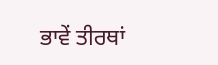ਭਾਵੇਂ ਤੀਰਥਾਂ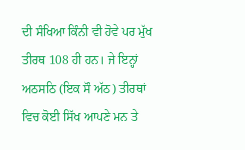ਦੀ ਸੰਖਿਆ ਕਿੰਨੀ ਵੀ ਹੋਵੇ ਪਰ ਮੁੱਖ ਤੀਰਥ 108 ਹੀ ਹਨ। ਜੇ ਇਨ੍ਹਾਂ ਅਠਸਠਿ (ਇਕ ਸੌ ਅੱਠ) ਤੀਰਥਾਂ ਵਿਚ ਕੋਈ ਸਿੱਖ ਆਪਣੇ ਮਨ ਤੇ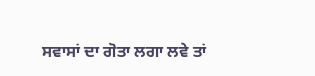ਸਵਾਸਾਂ ਦਾ ਗੋਤਾ ਲਗਾ ਲਵੇ ਤਾਂ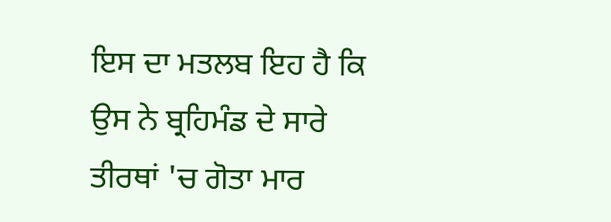ਇਸ ਦਾ ਮਤਲਬ ਇਹ ਹੈ ਕਿ ਉਸ ਨੇ ਬ੍ਰਹਿਮੰਡ ਦੇ ਸਾਰੇ ਤੀਰਥਾਂ 'ਚ ਗੋਤਾ ਮਾਰ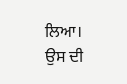ਲਿਆ।
ਉਸ ਦੀ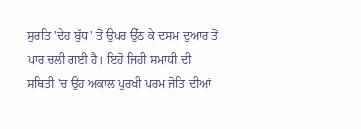ਸੁਰਤਿ 'ਦੇਹ ਬੁੱਧ' ਤੋਂ ਉਪਰ ਉੱਠ ਕੇ ਦਸਮ ਦੁਆਰ ਤੋਂ ਪਾਰ ਚਲੀ ਗਈ ਹੈ। ਇਹੋ ਜਿਹੀ ਸਮਾਧੀ ਦੀ ਸਥਿਤੀ 'ਚ ਉਹ ਅਕਾਲ ਪੁਰਖੀ ਪਰਮ ਜੋਤਿ ਦੀਆਂ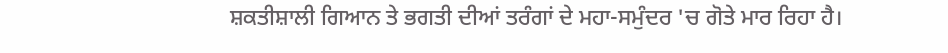ਸ਼ਕਤੀਸ਼ਾਲੀ ਗਿਆਨ ਤੇ ਭਗਤੀ ਦੀਆਂ ਤਰੰਗਾਂ ਦੇ ਮਹਾ-ਸਮੁੰਦਰ 'ਚ ਗੋਤੇ ਮਾਰ ਰਿਹਾ ਹੈ।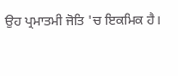ਉਹ ਪ੍ਰਮਾਤਮੀ ਜੋਤਿ 'ਚ ਇਕਮਿਕ ਹੈ।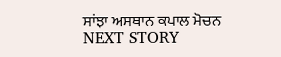ਸਾਂਝਾ ਅਸਥਾਨ ਕਪਾਲ ਮੋਚਨ
NEXT STORY